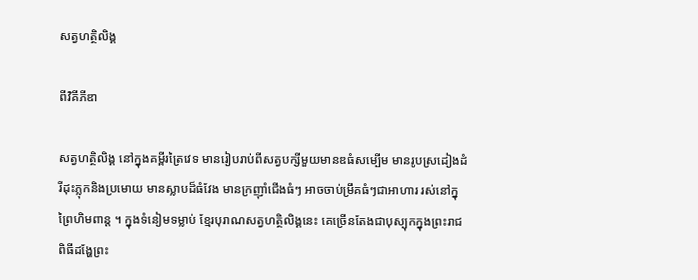សត្វហត្ថិលិង្គ

ពីវិគីភីឌា

សត្វហត្ថិលិង្គ នៅក្នុងគម្ពីរត្រៃវេទ មានរៀបរាប់ពីសត្វបក្សីមួយមានឌធំសម្បើម មានរូបស្រដៀងដំរីដុះភ្លុកនិងប្រមោយ មានស្លាបដ៏ធំវែង មានក្រញ៉ាំជើងធំៗ អាចចាប់ម្រឹគធំៗជាអាហារ រស់នៅក្នុព្រៃហិមពាន្ត ។ ក្នុងទំនៀមទម្លាប់ ខ្មែរបុរាណសត្វហត្ថិលិង្គនេះ គេច្រើនតែងជាបុស្បុកក្នុងព្រះរាជពិធីដង្ហែព្រះ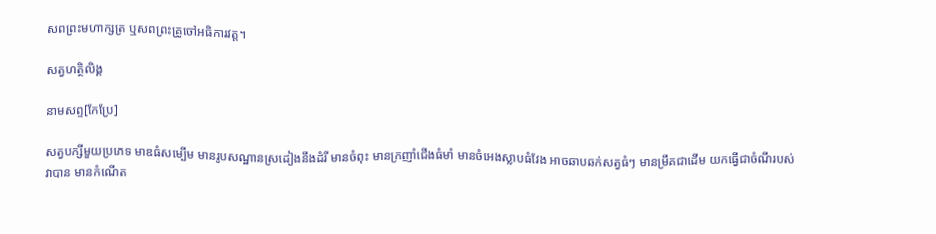សពព្រះមហាក្សត្រ ឬសពព្រះគ្រូចៅអធិការវត្ត។

សត្វហត្ថិលិង្គ

នាមសព្ទ[កែប្រែ]

សត្វបក្សីមួយប្រភេទ មាឌធំសម្បើម មានរូបសណ្ឋានស្រដៀងនឹងដំរី មានចំពុះ មានក្រញាំជើងធំមាំ មានចំអេងស្លាបធំវែង អាចឆាបឆក់សត្វធំៗ មានម្រឹគជាដើម យកធ្វើជាចំណីរបស់វាបាន មានកំណើត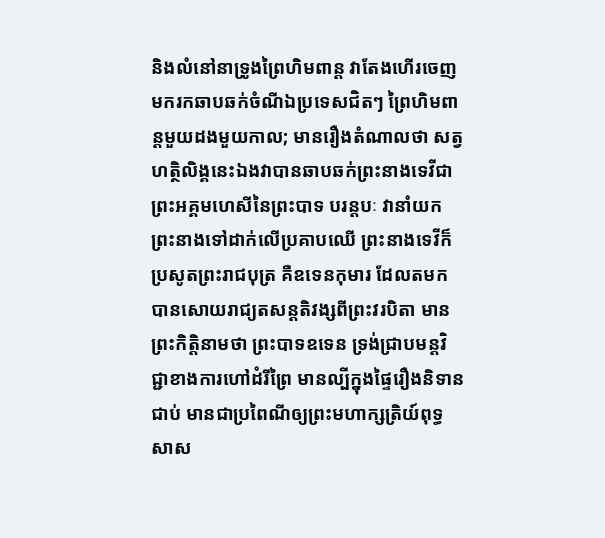និងលំនៅនាទ្រូងព្រៃហិមពាន្ត វាតែងហើរចេញមករកឆាបឆក់ចំណីឯប្រទេសជិតៗ ព្រៃហិមពាន្តមួយដងមួយកាល; មានរឿងតំណាលថា សត្វហត្ថិលិង្គនេះឯងវាបានឆាបឆក់ព្រះនាងទេវីជាព្រះអគ្គមហេសីនៃព្រះបាទ បរន្តបៈ វានាំយកព្រះនាងទៅដាក់លើប្រគាបឈើ ព្រះនាងទេវីក៏ប្រសូតព្រះរាជបុត្រ គឺឧទេនកុមារ ដែលតមកបានសោយរាជ្យតសន្តតិវង្សពីព្រះវរបិតា មានព្រះកិត្តិនាមថា ព្រះបាទឧទេន ទ្រង់ជ្រាបមន្តវិជ្ជាខាងការហៅដំរីព្រៃ មានល្បីក្នុងផ្ទៃរឿងនិទានជាប់ មានជាប្រពៃណីឲ្យព្រះមហាក្សត្រិយ៍ពុទ្ធសាស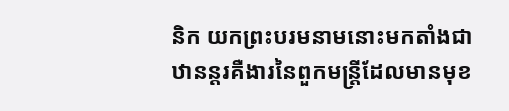និក យកព្រះបរមនាមនោះមកតាំងជាឋានន្តរគឺងារនៃពួកមន្ត្រីដែលមានមុខ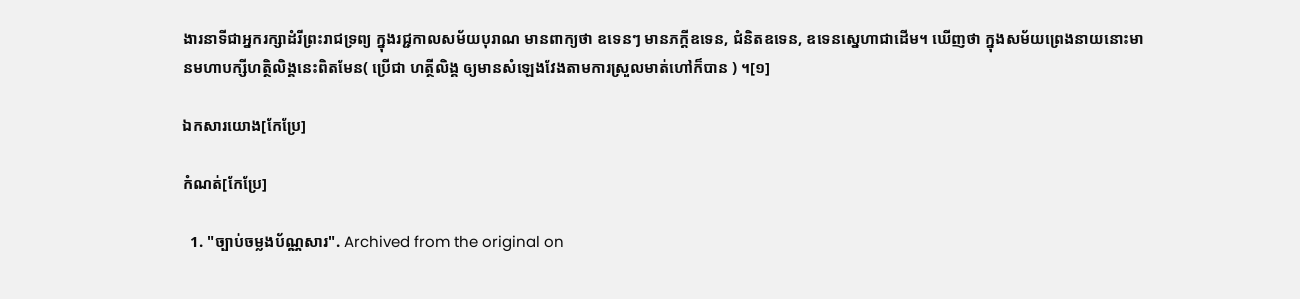ងារនាទីជាអ្នករក្សាដំរីព្រះរាជទ្រព្យ ក្នុងរជ្ជកាលសម័យបុរាណ មានពាក្យថា ឧទេនៗ មានភក្តីឧទេន, ជំនិតឧទេន, ឧទេនស្នេហាជាដើម។ ឃើញថា ក្នុងសម័យព្រេងនាយនោះមានមហាបក្សីហត្ថិលិង្គនេះពិតមែន( ប្រើជា ហត្ថីលិង្គ ឲ្យមានសំឡេងវែងតាមការស្រួលមាត់ហៅក៏បាន ) ។[១]

ឯកសារយោង[កែប្រែ]

កំណត់[កែប្រែ]

  1. "ច្បាប់ចម្លងប័ណ្ណសារ". Archived from the original on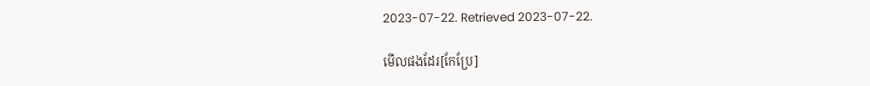2023-07-22. Retrieved 2023-07-22.

មើលផងដែរ[កែប្រែ]